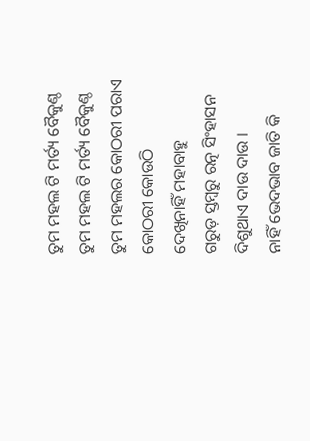ତୁମ ମହଲ ଟି ମର୍ତ୍ୟ ବୈକୁଣ୍ଠ
ତୁମ ମହଲ ଟି ମର୍ତ୍ୟ ବୈକୁଣ୍ଠ
ତୁମ ମହଲର କୋଠରୀ ପରାଏ
କୋଠରୀ କୋଉଠି
ଦେଖିନାହିଁ ମହାବାହୁ
ଗରୁଡ଼ ସ୍ତମ୍ବରୁ ରତ୍ନ ସିଂହାସନ
ଦିଶୁଥାଏ ଦାଉ ଦାଉ ।
ନାହିଁ ଭେଦଭାବ ଜାତି କି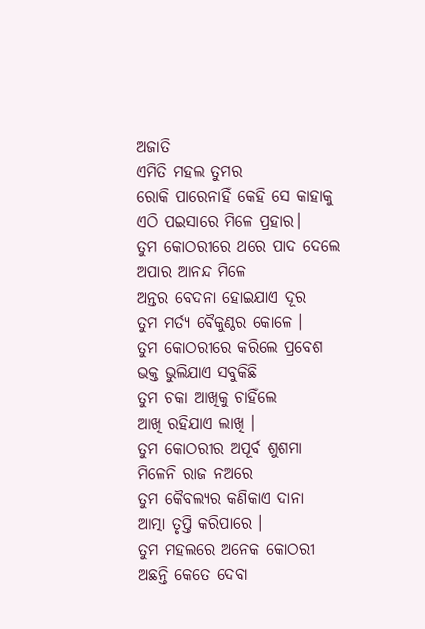ଅଜାତି
ଏମିତି ମହଲ ତୁମର
ରୋକି ପାରେନାହିଁ କେହି ସେ କାହାକୁ
ଏଠି ପଇସାରେ ମିଳେ ପ୍ରହାର।
ତୁମ କୋଠରୀରେ ଥରେ ପାଦ ଦେଲେ
ଅପାର ଆନନ୍ଦ ମିଳେ
ଅନ୍ତର ବେଦନା ହୋଇଯାଏ ଦୂର
ତୁମ ମର୍ତ୍ୟ ବୈକୁଣ୍ଠର କୋଳେ ।
ତୁମ କୋଠରୀରେ କରିଲେ ପ୍ରବେଶ
ଭକ୍ତ ଭୁଲିଯାଏ ସବୁକିଛି
ତୁମ ଚକା ଆଖିକୁ ଚାହିଁଲେ
ଆଖି ରହିଯାଏ ଲାଖି ।
ତୁମ କୋଠରୀର ଅପୂର୍ବ ଶୁଶମା
ମିଳେନି ରାଜ ନଅରେ
ତୁମ କୈବଲ୍ୟର କଣିକାଏ ଦାନା
ଆତ୍ମା ତୃପ୍ତି କରିପାରେ ।
ତୁମ ମହଲରେ ଅନେକ କୋଠରୀ
ଅଛନ୍ତି କେତେ ଦେବା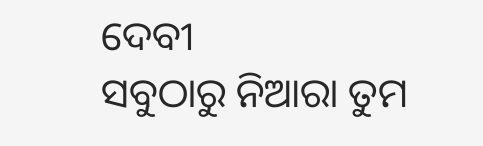ଦେବୀ
ସବୁଠାରୁ ନିଆରା ତୁମ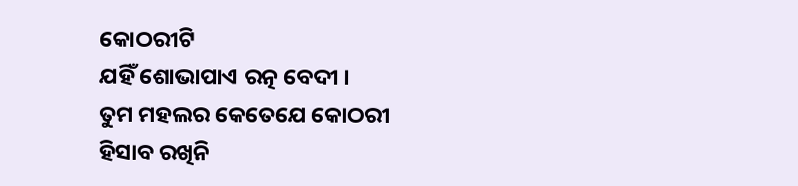କୋଠରୀଟି
ଯହିଁ ଶୋଭାପାଏ ରତ୍ନ ବେଦୀ ।
ତୁମ ମହଲର କେତେଯେ କୋଠରୀ
ହିସାବ ରଖିନି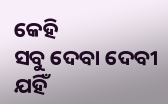କେହି
ସବୁ ଦେବା ଦେବୀ ଯହିଁ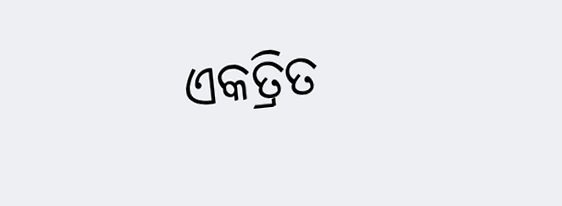ଏକତ୍ରିତ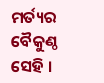ମର୍ତ୍ୟର ବୈକୁଣ୍ଠ ସେହି ।